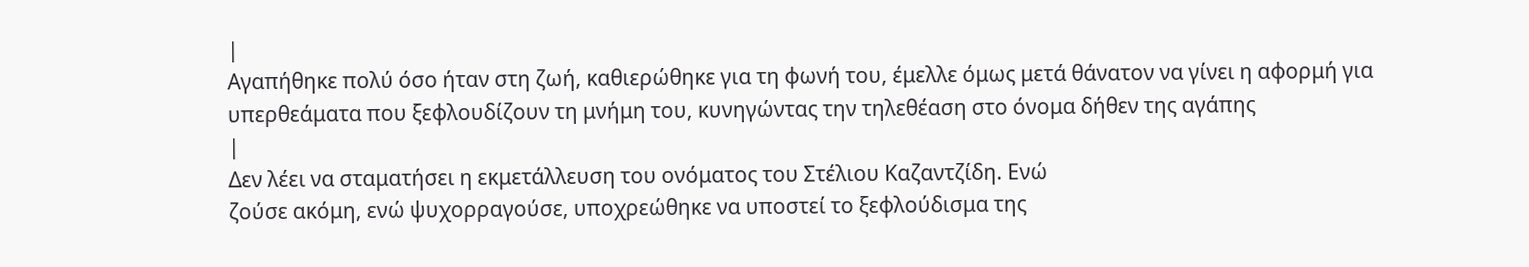|
Αγαπήθηκε πολύ όσο ήταν στη ζωή, καθιερώθηκε για τη φωνή του, έμελλε όμως μετά θάνατον να γίνει η αφορμή για υπερθεάματα που ξεφλουδίζουν τη μνήμη του, κυνηγώντας την τηλεθέαση στο όνομα δήθεν της αγάπης
|
Δεν λέει να σταματήσει η εκμετάλλευση του ονόματος του Στέλιου Καζαντζίδη. Ενώ
ζούσε ακόμη, ενώ ψυχορραγούσε, υποχρεώθηκε να υποστεί το ξεφλούδισμα της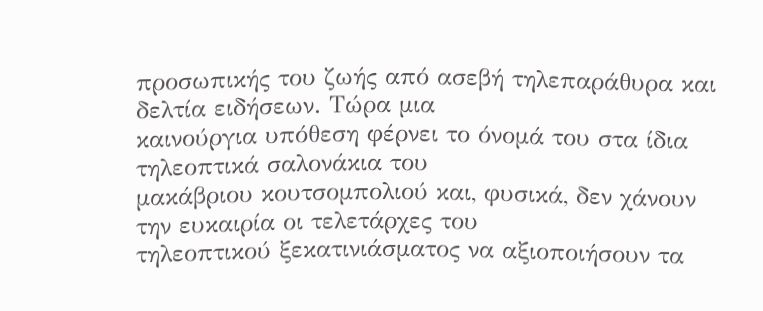προσωπικής του ζωής από ασεβή τηλεπαράθυρα και δελτία ειδήσεων. Τώρα μια
καινούργια υπόθεση φέρνει το όνομά του στα ίδια τηλεοπτικά σαλονάκια του
μακάβριου κουτσομπολιού και, φυσικά, δεν χάνουν την ευκαιρία οι τελετάρχες του
τηλεοπτικού ξεκατινιάσματος να αξιοποιήσουν τα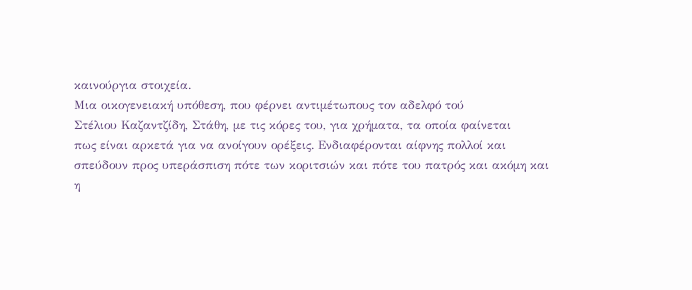καινούργια στοιχεία.
Μια οικογενειακή υπόθεση, που φέρνει αντιμέτωπους τον αδελφό τού
Στέλιου Καζαντζίδη, Στάθη, με τις κόρες του, για χρήματα, τα οποία φαίνεται
πως είναι αρκετά για να ανοίγουν ορέξεις. Ενδιαφέρονται αίφνης πολλοί και
σπεύδουν προς υπεράσπιση πότε των κοριτσιών και πότε του πατρός και ακόμη και
η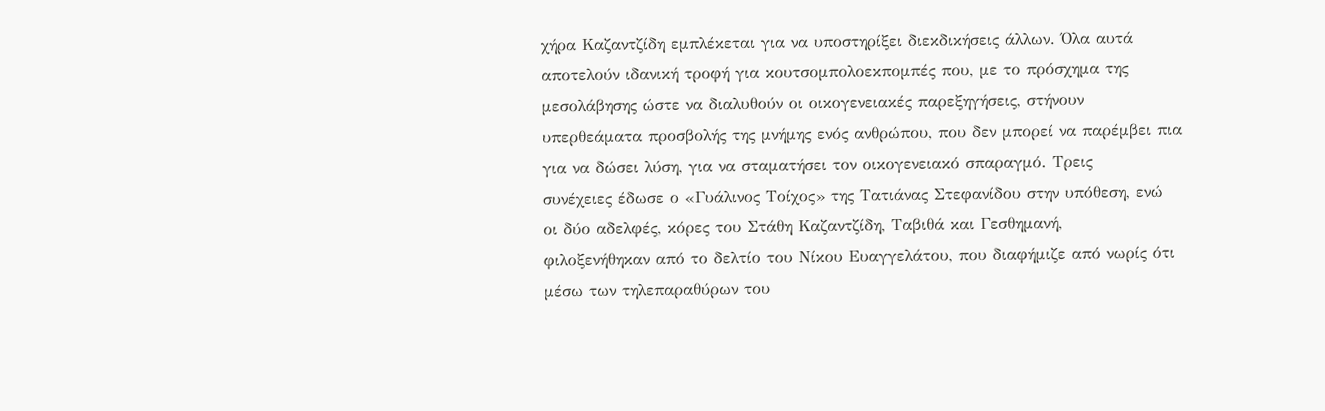χήρα Καζαντζίδη εμπλέκεται για να υποστηρίξει διεκδικήσεις άλλων. Όλα αυτά
αποτελούν ιδανική τροφή για κουτσομπολοεκπομπές που, με το πρόσχημα της
μεσολάβησης ώστε να διαλυθούν οι οικογενειακές παρεξηγήσεις, στήνουν
υπερθεάματα προσβολής της μνήμης ενός ανθρώπου, που δεν μπορεί να παρέμβει πια
για να δώσει λύση, για να σταματήσει τον οικογενειακό σπαραγμό. Τρεις
συνέχειες έδωσε ο «Γυάλινος Τοίχος» της Τατιάνας Στεφανίδου στην υπόθεση, ενώ
οι δύο αδελφές, κόρες του Στάθη Καζαντζίδη, Ταβιθά και Γεσθημανή,
φιλοξενήθηκαν από το δελτίο του Νίκου Ευαγγελάτου, που διαφήμιζε από νωρίς ότι
μέσω των τηλεπαραθύρων του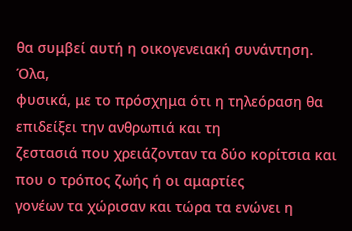θα συμβεί αυτή η οικογενειακή συνάντηση. Όλα,
φυσικά, με το πρόσχημα ότι η τηλεόραση θα επιδείξει την ανθρωπιά και τη
ζεστασιά που χρειάζονταν τα δύο κορίτσια και που ο τρόπος ζωής ή οι αμαρτίες
γονέων τα χώρισαν και τώρα τα ενώνει η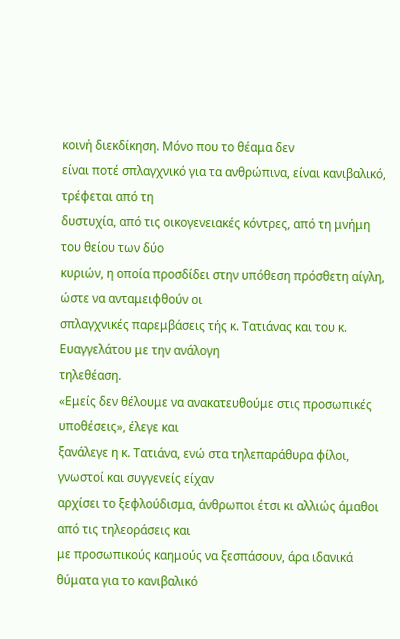κοινή διεκδίκηση. Μόνο που το θέαμα δεν
είναι ποτέ σπλαγχνικό για τα ανθρώπινα, είναι κανιβαλικό, τρέφεται από τη
δυστυχία, από τις οικογενειακές κόντρες, από τη μνήμη του θείου των δύο
κυριών, η οποία προσδίδει στην υπόθεση πρόσθετη αίγλη, ώστε να ανταμειφθούν οι
σπλαγχνικές παρεμβάσεις τής κ. Τατιάνας και του κ. Ευαγγελάτου με την ανάλογη
τηλεθέαση.
«Εμείς δεν θέλουμε να ανακατευθούμε στις προσωπικές υποθέσεις», έλεγε και
ξανάλεγε η κ. Τατιάνα, ενώ στα τηλεπαράθυρα φίλοι, γνωστοί και συγγενείς είχαν
αρχίσει το ξεφλούδισμα, άνθρωποι έτσι κι αλλιώς άμαθοι από τις τηλεοράσεις και
με προσωπικούς καημούς να ξεσπάσουν, άρα ιδανικά θύματα για το κανιβαλικό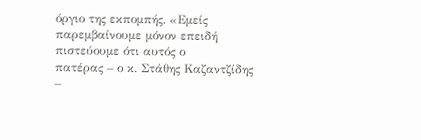όργιο της εκπομπής. «Εμείς παρεμβαίνουμε μόνον επειδή πιστεύουμε ότι αυτός ο
πατέρας – ο κ. Στάθης Καζαντζίδης –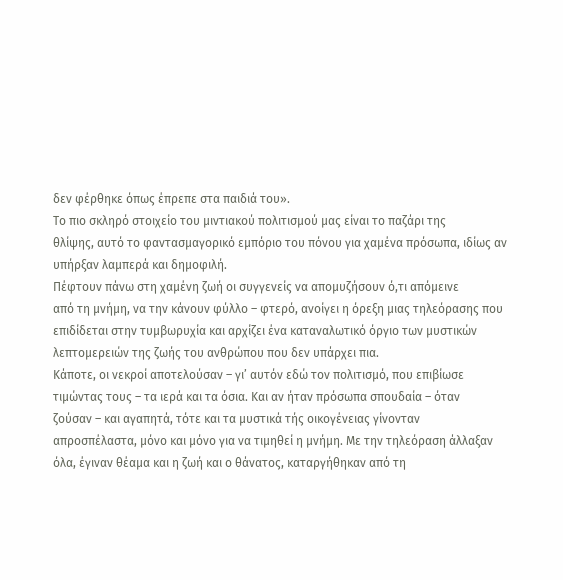δεν φέρθηκε όπως έπρεπε στα παιδιά του».
Το πιο σκληρό στοιχείο του μιντιακού πολιτισμού μας είναι το παζάρι της
θλίψης, αυτό το φαντασμαγορικό εμπόριο του πόνου για χαμένα πρόσωπα, ιδίως αν
υπήρξαν λαμπερά και δημοφιλή.
Πέφτουν πάνω στη χαμένη ζωή οι συγγενείς να απομυζήσουν ό,τι απόμεινε
από τη μνήμη, να την κάνουν φύλλο – φτερό, ανοίγει η όρεξη μιας τηλεόρασης που
επιδίδεται στην τυμβωρυχία και αρχίζει ένα καταναλωτικό όργιο των μυστικών
λεπτομερειών της ζωής του ανθρώπου που δεν υπάρχει πια.
Κάποτε, οι νεκροί αποτελούσαν – γι’ αυτόν εδώ τον πολιτισμό, που επιβίωσε
τιμώντας τους – τα ιερά και τα όσια. Και αν ήταν πρόσωπα σπουδαία – όταν
ζούσαν – και αγαπητά, τότε και τα μυστικά τής οικογένειας γίνονταν
απροσπέλαστα, μόνο και μόνο για να τιμηθεί η μνήμη. Με την τηλεόραση άλλαξαν
όλα, έγιναν θέαμα και η ζωή και ο θάνατος, καταργήθηκαν από τη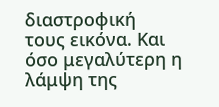διαστροφική
τους εικόνα. Και όσο μεγαλύτερη η λάμψη της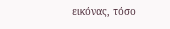εικόνας, τόσο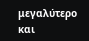μεγαλύτερο και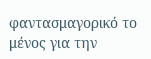φαντασμαγορικό το μένος για την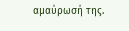αμαύρωσή της.